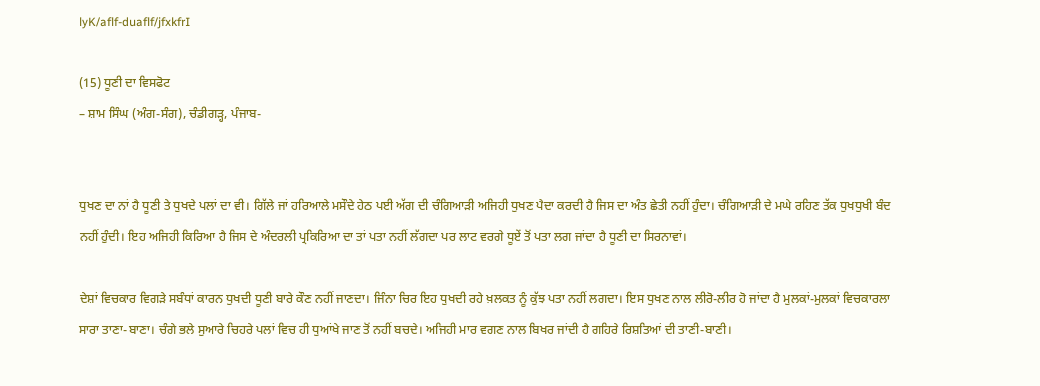lyK/aflf-duaflf/jfxkfrI

(15) ਧੂਣੀ ਦਾ ਵਿਸਫੋਟ
– ਸ਼ਾਮ ਸਿੰਘ (ਅੰਗ-ਸੰਗ), ਚੰਡੀਗੜ੍ਹ, ਪੰਜਾਬ-


ਧੁਖਣ ਦਾ ਨਾਂ ਹੈ ਧੂਣੀ ਤੇ ਧੁਖਦੇ ਪਲਾਂ ਦਾ ਵੀ। ਗਿੱਲੇ ਜਾਂ ਹਰਿਆਲੇ ਮਸੌਦੇ ਹੇਠ ਪਈ ਅੱਗ ਦੀ ਚੰਗਿਆੜੀ ਅਜਿਹੀ ਧੁਖਣ ਪੈਦਾ ਕਰਦੀ ਹੈ ਜਿਸ ਦਾ ਅੰਤ ਛੇਤੀ ਨਹੀਂ ਹੁੰਦਾ। ਚੰਗਿਆੜੀ ਦੇ ਮਘੇ ਰਹਿਣ ਤੱਕ ਧੁਖਧੁਖੀ ਬੰਦ ਨਹੀਂ ਹੁੰਦੀ। ਇਹ ਅਜਿਹੀ ਕਿਰਿਆ ਹੈ ਜਿਸ ਦੇ ਅੰਦਰਲੀ ਪ੍ਰਕਿਰਿਆ ਦਾ ਤਾਂ ਪਤਾ ਨਹੀਂ ਲੱਗਦਾ ਪਰ ਲਾਟ ਵਰਗੇ ਧੂਏਂ ਤੋਂ ਪਤਾ ਲਗ ਜਾਂਦਾ ਹੈ ਧੂਣੀ ਦਾ ਸਿਰਨਾਵਾਂ।

ਦੇਸ਼ਾਂ ਵਿਚਕਾਰ ਵਿਗੜੇ ਸਬੰਧਾਂ ਕਾਰਨ ਧੁਖਦੀ ਧੂਣੀ ਬਾਰੇ ਕੌਣ ਨਹੀਂ ਜਾਣਦਾ। ਜਿੰਨਾ ਚਿਰ ਇਹ ਧੁਖਦੀ ਰਹੇ ਖ਼ਲਕਤ ਨੂੰ ਕੁੱਝ ਪਤਾ ਨਹੀਂ ਲਗਦਾ। ਇਸ ਧੁਖਣ ਨਾਲ ਲੀਰੋ-ਲੀਰ ਹੋ ਜਾਂਦਾ ਹੈ ਮੁਲਕਾਂ-ਮੁਲਕਾਂ ਵਿਚਕਾਰਲਾ ਸਾਰਾ ਤਾਣਾ-ਬਾਣਾ। ਚੰਗੇ ਭਲੇ ਸੁਆਰੇ ਚਿਹਰੇ ਪਲਾਂ ਵਿਚ ਹੀ ਧੁਆਂਖੇ ਜਾਣ ਤੋਂ ਨਹੀਂ ਬਚਦੇ। ਅਜਿਹੀ ਮਾਰ ਵਗਣ ਨਾਲ ਬਿਖਰ ਜਾਂਦੀ ਹੈ ਗਹਿਰੇ ਰਿਸ਼ਤਿਆਂ ਦੀ ਤਾਣੀ-ਬਾਣੀ।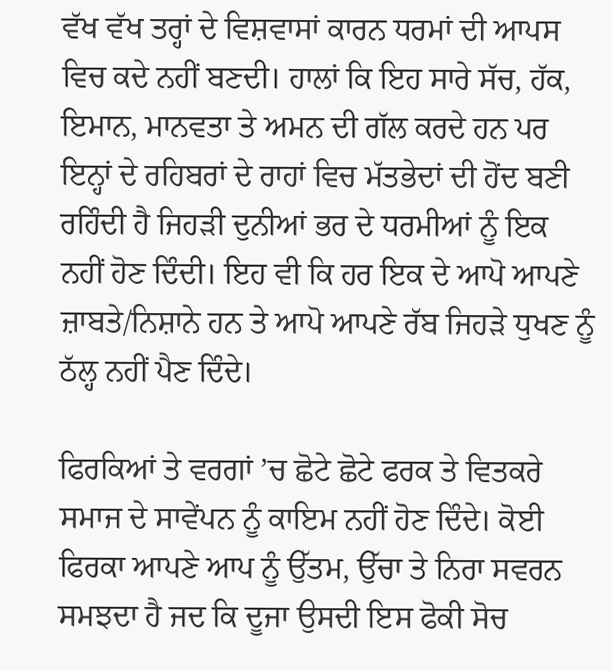ਵੱਖ ਵੱਖ ਤਰ੍ਹਾਂ ਦੇ ਵਿਸ਼ਵਾਸਾਂ ਕਾਰਨ ਧਰਮਾਂ ਦੀ ਆਪਸ ਵਿਚ ਕਦੇ ਨਹੀਂ ਬਣਦੀ। ਹਾਲਾਂ ਕਿ ਇਹ ਸਾਰੇ ਸੱਚ, ਹੱਕ, ਇਮਾਨ, ਮਾਨਵਤਾ ਤੇ ਅਮਨ ਦੀ ਗੱਲ ਕਰਦੇ ਹਨ ਪਰ ਇਨ੍ਹਾਂ ਦੇ ਰਹਿਬਰਾਂ ਦੇ ਰਾਹਾਂ ਵਿਚ ਮੱਤਭੇਦਾਂ ਦੀ ਹੋਂਦ ਬਣੀ ਰਹਿੰਦੀ ਹੈ ਜਿਹੜੀ ਦੁਨੀਆਂ ਭਰ ਦੇ ਧਰਮੀਆਂ ਨੂੰ ਇਕ ਨਹੀਂ ਹੋਣ ਦਿੰਦੀ। ਇਹ ਵੀ ਕਿ ਹਰ ਇਕ ਦੇ ਆਪੋ ਆਪਣੇ ਜ਼ਾਬਤੇ/ਨਿਸ਼ਾਨੇ ਹਨ ਤੇ ਆਪੋ ਆਪਣੇ ਰੱਬ ਜਿਹੜੇ ਧੁਖਣ ਨੂੰ ਠੱਲ੍ਹ ਨਹੀਂ ਪੈਣ ਦਿੰਦੇ।

ਫਿਰਕਿਆਂ ਤੇ ਵਰਗਾਂ ’ਚ ਛੋਟੇ ਛੋਟੇ ਫਰਕ ਤੇ ਵਿਤਕਰੇ ਸਮਾਜ ਦੇ ਸਾਵੇਂਪਨ ਨੂੰ ਕਾਇਮ ਨਹੀਂ ਹੋਣ ਦਿੰਦੇ। ਕੋਈ ਫਿਰਕਾ ਆਪਣੇ ਆਪ ਨੂੰ ਉੱਤਮ, ਉੱਚਾ ਤੇ ਨਿਰਾ ਸਵਰਨ ਸਮਝਦਾ ਹੈ ਜਦ ਕਿ ਦੂਜਾ ਉਸਦੀ ਇਸ ਫੋਕੀ ਸੋਚ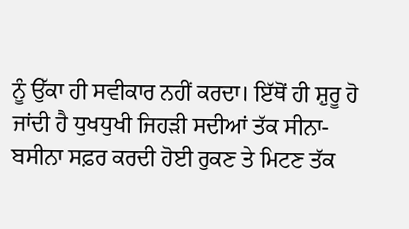ਨੂੰ ਉੱਕਾ ਹੀ ਸਵੀਕਾਰ ਨਹੀਂ ਕਰਦਾ। ਇੱਥੋਂ ਹੀ ਸ਼ੁਰੂ ਹੋ ਜਾਂਦੀ ਹੈ ਧੁਖਧੁਖੀ ਜਿਹੜੀ ਸਦੀਆਂ ਤੱਕ ਸੀਨਾ-ਬਸੀਨਾ ਸਫ਼ਰ ਕਰਦੀ ਹੋਈ ਰੁਕਣ ਤੇ ਮਿਟਣ ਤੱਕ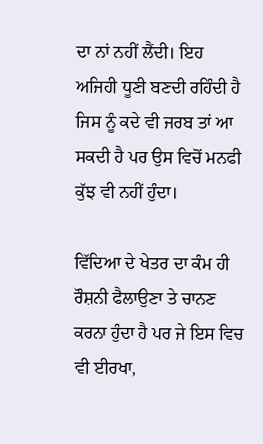ਦਾ ਨਾਂ ਨਹੀਂ ਲੈਂਦੀ। ਇਹ ਅਜਿਹੀ ਧੂਣੀ ਬਣਦੀ ਰਹਿੰਦੀ ਹੈ ਜਿਸ ਨੂੰ ਕਦੇ ਵੀ ਜਰਬ ਤਾਂ ਆ ਸਕਦੀ ਹੈ ਪਰ ਉਸ ਵਿਚੋਂ ਮਨਫੀ ਕੁੱਝ ਵੀ ਨਹੀਂ ਹੁੰਦਾ।

ਵਿੱਦਿਆ ਦੇ ਖੇਤਰ ਦਾ ਕੰਮ ਹੀ ਰੌਸ਼ਨੀ ਫੈਲਾਉਣਾ ਤੇ ਚਾਨਣ ਕਰਨਾ ਹੁੰਦਾ ਹੈ ਪਰ ਜੇ ਇਸ ਵਿਚ ਵੀ ਈਰਖਾ,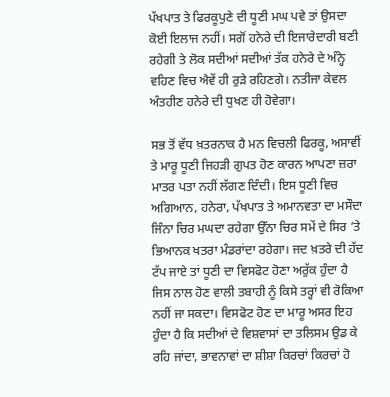ਪੱਖਪਾਤ ਤੇ ਫਿਰਕੂਪੁਣੇ ਦੀ ਧੂਣੀ ਮਘ ਪਵੇ ਤਾਂ ਉਸਦਾ ਕੋਈ ਇਲਾਜ ਨਹੀਂ। ਸਗੋਂ ਹਨੇਰੇ ਦੀ ਇਜਾਰੇਦਾਰੀ ਬਣੀ ਰਹੇਗੀ ਤੇ ਲੋਕ ਸਦੀਆਂ ਸਦੀਆਂ ਤੱਕ ਹਨੇਰੇ ਦੇ ਅੰਨ੍ਹੇ ਵਹਿਣ ਵਿਚ ਐਵੇਂ ਹੀ ਰੁੜੇ ਰਹਿਣਗੇ। ਨਤੀਜਾ ਕੇਵਲ ਅੰਤਹੀਣ ਹਨੇਰੇ ਦੀ ਧੁਖਣ ਹੀ ਹੋਵੇਗਾ।

ਸਭ ਤੋਂ ਵੱਧ ਖ਼ਤਰਨਾਕ ਹੈ ਮਨ ਵਿਚਲੀ ਫਿਰਕੂ, ਅਸਾਵੀਂ ਤੇ ਮਾਰੂ ਧੂਣੀ ਜਿਹੜੀ ਗੁਪਤ ਹੋਣ ਕਾਰਨ ਆਪਣਾ ਜ਼ਰਾ ਮਾਤਰ ਪਤਾ ਨਹੀਂ ਲੱਗਣ ਦਿੰਦੀ। ਇਸ ਧੂਣੀ ਵਿਚ ਅਗਿਆਨ, ਹਨੇਰਾ, ਪੱਖਪਾਤ ਤੇ ਅਮਾਨਵਤਾ ਦਾ ਮਸੌਦਾ ਜਿੰਨਾ ਚਿਰ ਮਘਦਾ ਰਹੇਗਾ ਉੱਨਾ ਚਿਰ ਸਮੇਂ ਦੇ ਸਿਰ ’ਤੇ ਭਿਆਨਕ ਖਤਰਾ ਮੰਡਰਾਂਦਾ ਰਹੇਗਾ। ਜਦ ਖ਼ਤਰੇ ਦੀ ਹੱਦ ਟੱਪ ਜਾਏ ਤਾਂ ਧੂਣੀ ਦਾ ਵਿਸਫੋਟ ਹੋਣਾ ਅਰੁੱਕ ਹੁੰਦਾ ਹੈ ਜਿਸ ਨਾਲ ਹੋਣ ਵਾਲੀ ਤਬਾਹੀ ਨੂੰ ਕਿਸੇ ਤਰ੍ਹਾਂ ਵੀ ਰੋਕਿਆ ਨਹੀਂ ਜਾ ਸਕਦਾ। ਵਿਸਫੋਟ ਹੋਣ ਦਾ ਮਾਰੂ ਅਸਰ ਇਹ ਹੁੰਦਾ ਹੈ ਕਿ ਸਦੀਆਂ ਦੇ ਵਿਸ਼ਵਾਸਾਂ ਦਾ ਤਲਿਸਮ ਉਡ ਕੇ ਰਹਿ ਜਾਂਦਾ, ਭਾਵਨਾਵਾਂ ਦਾ ਸ਼ੀਸ਼ਾ ਕਿਰਚਾਂ ਕਿਰਚਾਂ ਹੋ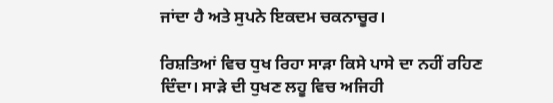ਜਾਂਦਾ ਹੈ ਅਤੇ ਸੁਪਨੇ ਇਕਦਮ ਚਕਨਾਚੂਰ।

ਰਿਸ਼ਤਿਆਂ ਵਿਚ ਧੁਖ ਰਿਹਾ ਸਾੜਾ ਕਿਸੇ ਪਾਸੇ ਦਾ ਨਹੀਂ ਰਹਿਣ ਦਿੰਦਾ। ਸਾੜੇ ਦੀ ਧੁਖਣ ਲਹੂ ਵਿਚ ਅਜਿਹੀ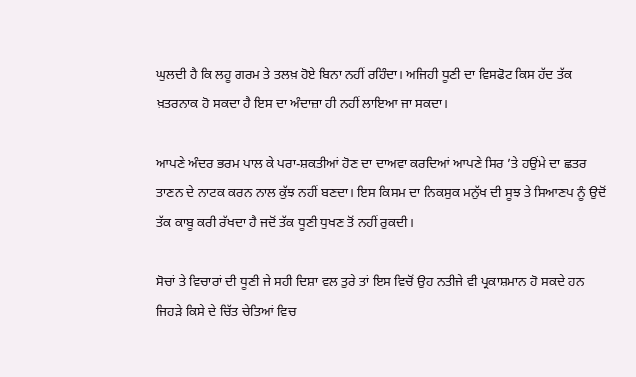ਘੁਲਦੀ ਹੈ ਕਿ ਲਹੂ ਗਰਮ ਤੇ ਤਲਖ਼ ਹੋਏ ਬਿਨਾ ਨਹੀਂ ਰਹਿੰਦਾ। ਅਜਿਹੀ ਧੂਣੀ ਦਾ ਵਿਸਫੋਟ ਕਿਸ ਹੱਦ ਤੱਕ ਖ਼ਤਰਨਾਕ ਹੋ ਸਕਦਾ ਹੈ ਇਸ ਦਾ ਅੰਦਾਜ਼ਾ ਹੀ ਨਹੀਂ ਲਾਇਆ ਜਾ ਸਕਦਾ।

ਆਪਣੇ ਅੰਦਰ ਭਰਮ ਪਾਲ ਕੇ ਪਰਾ-ਸ਼ਕਤੀਆਂ ਹੋਣ ਦਾ ਦਾਅਵਾ ਕਰਦਿਆਂ ਆਪਣੇ ਸਿਰ ’ਤੇ ਹਉਂਮੇ ਦਾ ਛਤਰ ਤਾਣਨ ਦੇ ਨਾਟਕ ਕਰਨ ਨਾਲ ਕੁੱਝ ਨਹੀਂ ਬਣਦਾ। ਇਸ ਕਿਸਮ ਦਾ ਨਿਕਸੁਕ ਮਨੁੱਖ ਦੀ ਸੂਝ ਤੇ ਸਿਆਣਪ ਨੂੰ ਉਦੋਂ ਤੱਕ ਕਾਬੂ ਕਰੀ ਰੱਖਦਾ ਹੈ ਜਦੋਂ ਤੱਕ ਧੂਣੀ ਧੁਖਣ ਤੋਂ ਨਹੀਂ ਰੁਕਦੀ।

ਸੋਚਾਂ ਤੇ ਵਿਚਾਰਾਂ ਦੀ ਧੂਣੀ ਜੇ ਸਹੀ ਦਿਸ਼ਾ ਵਲ ਤੁਰੇ ਤਾਂ ਇਸ ਵਿਚੋਂ ਉਹ ਨਤੀਜੇ ਵੀ ਪ੍ਰਕਾਸ਼ਮਾਨ ਹੋ ਸਕਦੇ ਹਨ ਜਿਹੜੇ ਕਿਸੇ ਦੇ ਚਿੱਤ ਚੇਤਿਆਂ ਵਿਚ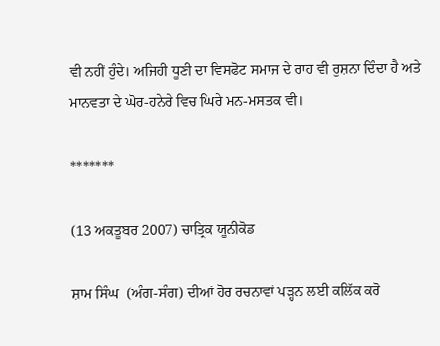ਵੀ ਨਹੀਂ ਹੁੰਦੇ। ਅਜਿਹੀ ਧੂਣੀ ਦਾ ਵਿਸਫੋਟ ਸਮਾਜ ਦੇ ਰਾਹ ਵੀ ਰੁਸ਼ਨਾ ਦਿੰਦਾ ਹੈ ਅਤੇ ਮਾਨਵਤਾ ਦੇ ਘੋਰ-ਹਨੇਰੇ ਵਿਚ ਘਿਰੇ ਮਨ-ਮਸਤਕ ਵੀ।

*******

(13 ਅਕਤੂਬਰ 2007) ਚਾਤ੍ਰਿਕ ਯੂਨੀਕੋਡ

ਸ਼ਾਮ ਸਿੰਘ  (ਅੰਗ-ਸੰਗ) ਦੀਆਂ ਹੋਰ ਰਚਨਾਵਾਂ ਪੜ੍ਹਨ ਲਈ ਕਲਿੱਕ ਕਰੋ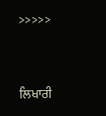>>>>>



ਲਿਖਾਰੀ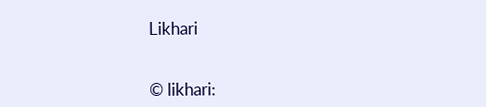Likhari


© likhari: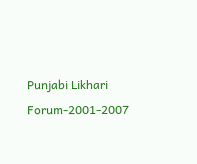Punjabi Likhari Forum-2001-2007